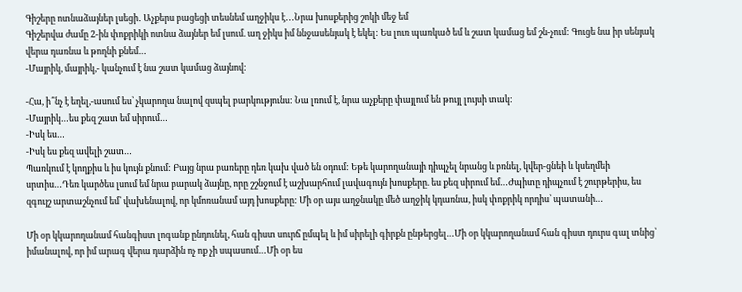Գիշերը ոտնաձայներ լսեցի․ Աչքերս բացեցի տեսնեմ աղջիկս է․․․Նրա խոսքերից շոկի մեջ եմ
Գիշերվա ժամը 2-ին փոքրիկի ոտնա ձայներ եմ լսում. աղ ջիկս իմ ննջասենյակ է եկել: Ես լուռ պառկած եմ և շատ կամաց եմ շն-չում: Գուցե նա իր սենյակ վերա դառնա և թողնի քնեմ…
-Մայրիկ, մայրիկ,- կանչում է նա շատ կամաց ձայնով:

-Հա, ի՞նչ է եղել,-ասում ես՝ չկարողա նալով զսպել բարկությունս: Նա լռում է, նրա աչքերը փայլում են թույլ լույսի տակ:
-Մայրիկ…ես քեզ շատ եմ սիրում…
-Իսկ ես…
-Իսկ ես քեզ ավելի շատ…
Պառկում է կողքիս և իս կույն քնում: Բայց նրա բառերը դեռ կախ ված են օդում: Եթե կարողանայի դիպչել նրանց և բռնել, կվեր-ցնեի և կսեղմեի սրտիս…Դեռ կարծես լսում եմ նրա բարակ ձայնը, որը շշնջում է աշխարհում լավագույն խոսքերը. ես քեզ սիրում եմ…Ժպիտը դիպչում է շուրթերիս, ես զգույշ արտաշնչում եմ՝ վախենալով, որ կմոռանամ այդ խոսքերը: Մի օր այս աղջնակը մեծ աղջիկ կդառնա, իսկ փոքրիկ որդիս՝ պատանի…

Մի օր կկարողանամ հանգիստ լոգանք ընդունել, հան գիստ սուրճ ըմպել և իմ սիրելի գիրքն ընթերցել…Մի օր կկարողանամ հան գիստ դուրս գալ տնից՝ իմանալով, որ իմ արագ վերա դարձին ոչ ոք չի սպասում…Մի օր ես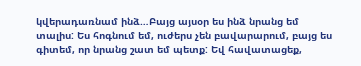կվերադառնամ ինձ…Բայց այսօր ես ինձ նրանց եմ տալիս: Ես հոգնում եմ, ուժերս չեն բավարարում, բայց ես գիտեմ, որ նրանց շատ եմ պետք: Եվ հավատացեք,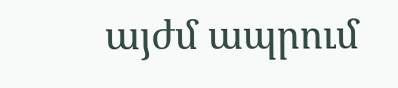այժմ ապրում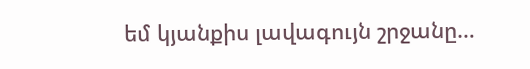եմ կյանքիս լավագույն շրջանը…